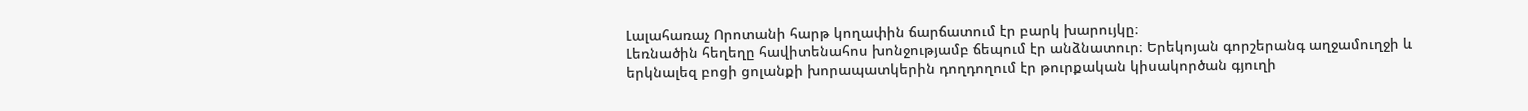Լալահառաչ Որոտանի հարթ կողափին ճարճատում էր բարկ խարույկը։
Լեռնածին հեղեղը հավիտենահոս խոնջությամբ ճեպում էր անձնատուր։ Երեկոյան գորշերանգ աղջամուղջի և երկնալեզ բոցի ցոլանքի խորապատկերին դողդողում էր թուրքական կիսակործան գյուղի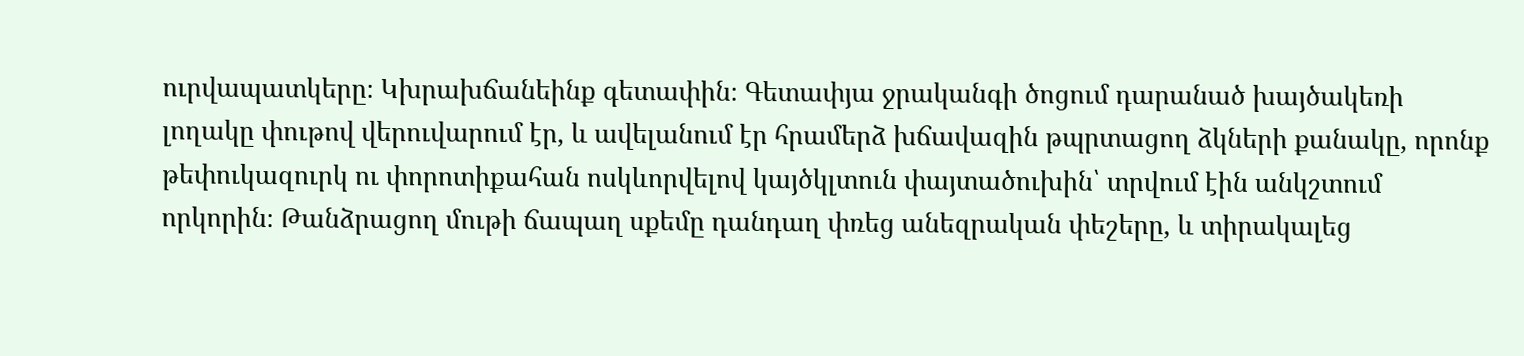ուրվապատկերը։ Կխրախճանեինք գետափին։ Գետափյա ջրականգի ծոցում դարանած խայծակեռի լողակը փութով վերուվարում էր, և ավելանում էր հրամերձ խճավազին թպրտացող ձկների քանակը, որոնք թեփուկազուրկ ու փորոտիքահան ոսկևորվելով կայծկլտուն փայտածուխին՝ տրվում էին անկշտում որկորին։ Թանձրացող մութի ճապաղ սքեմը դանդաղ փռեց անեզրական փեշերը, և տիրակալեց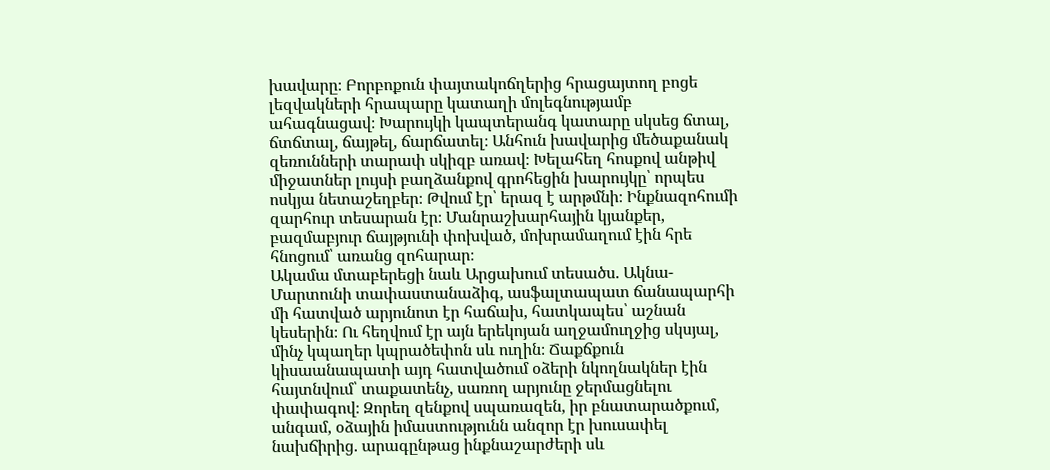խավարը։ Բորբոքուն փայտակոճղերից հրացայտող բոցե լեզվակների հրապարը կատաղի մոլեգնությամբ ահագնացավ։ Խարույկի կապտերանգ կատարը սկսեց ճտալ, ճտճտալ, ճայթել, ճարճատել։ Անհուն խավարից մեծաքանակ զեռունների տարափ սկիզբ առավ։ Խելահեղ հոսքով անթիվ միջատներ լույսի բաղձանքով գրոհեցին խարույկը՝ որպես ոսկյա նետաշեղբեր։ Թվում էր՝ երազ է արթմնի։ Ինքնազոհումի զարհուր տեսարան էր։ Մանրաշխարհային կյանքեր, բազմաբյուր ճայթյունի փոխված, մոխրամաղում էին հրե հնոցում՝ առանց զոհարար։
Ակամա մտաբերեցի նաև Արցախում տեսածս. Ակնա-Մարտունի տափաստանաձիգ, ասֆալտապատ ճանապարհի մի հատված արյունոտ էր հաճախ, հատկապես՝ աշնան կեսերին։ Ու հեղվում էր այն երեկոյան աղջամուղջից սկսյալ, մինչ կպաղեր կպրածեփոն սև ուղին։ Ճաքճքուն կիսաանապատի այդ հատվածում օձերի նկողնակներ էին հայտնվում՝ տաքատենչ, սառող արյունը ջերմացնելու փափագով։ Զորեղ զենքով սպառազեն, իր բնատարածքում, անգամ, օձային իմաստությունն անզոր էր խուսափել նախճիրից. արագընթաց ինքնաշարժերի սև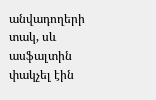անվադողերի տակ, սև ասֆալտին փակչել էին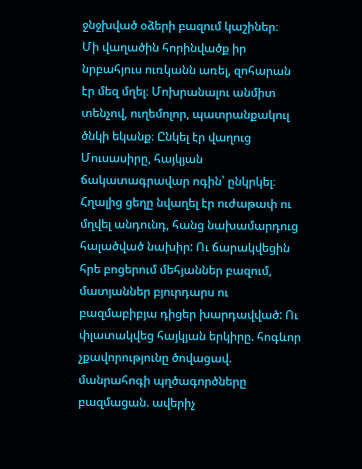ջնջխված օձերի բազում կաշիներ։
Մի վաղածին հորինվածք իր նրբահյուս ուռկանն առել, զոհարան էր մեզ մղել։ Մոխրանալու անմիտ տենչով, ուղեմոլոր, պատրանքակուլ ծնկի եկանք։ Ընկել էր վաղուց Մուսասիրը, հայկյան ճակատագրավար ոգին՝ ընկրկել։ Հղալից ցեղը նվաղել էր ուժաթափ ու մղվել անդունդ, հանց նախամարդուց հալածված նախիր: Ու ճարակվեցին հրե բոցերում մեհյաններ բազում, մատյաններ բյուրդարս ու բազմաբիբյա դիցեր խարդավված: Ու փլատակվեց հայկյան երկիրը. հոգևոր չքավորությունը ծովացավ. մանրահոգի պղծագործները բազմացան. ավերիչ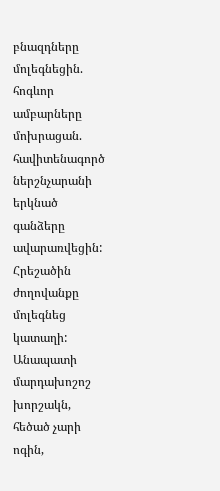բնազդները մոլեգնեցին. հոգևոր ամբարները մոխրացան. հավիտենագործ ներշնչարանի երկնած գանձերը ավարառվեցին: Հրեշածին ժողովանքը մոլեգնեց կատաղի: Անապատի մարդախոշոշ խորշակն, հեծած չարի ոգին,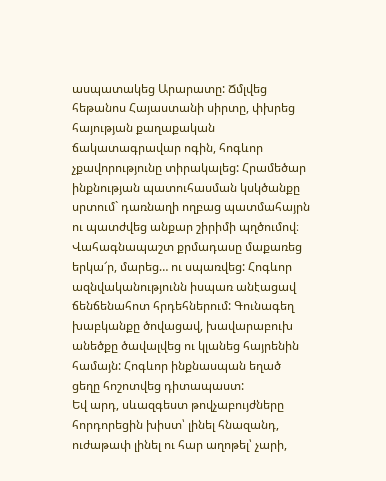ասպատակեց Արարատը: Ճմլվեց հեթանոս Հայաստանի սիրտը, փխրեց հայության քաղաքական ճակատագրավար ոգին, հոգևոր չքավորությունը տիրակալեց: Հրամեծար ինքնության պատուհասման կսկծանքը սրտում` դառնաղի ողբաց պատմահայրն ու պատժվեց անքար շիրիմի պղծումով։ Վահագնապաշտ քրմադասը մաքառեց երկա՜ր, մարեց… ու սպառվեց: Հոգևոր ազնվականությունն իսպառ անէացավ ճենճենահոտ հրդեհներում: Գունագեղ խաբկանքը ծովացավ, խավարաբուխ անեծքը ծավալվեց ու կլանեց հայրենին համայն: Հոգևոր ինքնասպան եղած ցեղը հոշոտվեց դիտապաստ:
Եվ արդ, սևազգեստ թովչաբույժները հորդորեցին խիստ՝ լինել հնազանդ, ուժաթափ լինել ու հար աղոթել՝ չարի,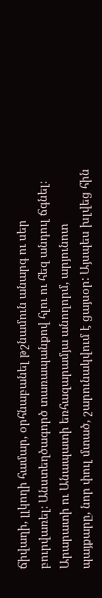ճիվաղի, լլկողի համար, օրհնաբանել թշնամուն անարգ ու սեր բուրվառել։ Անստեղծագործ տառապանքով հլու ու հեզ անդուլ ճգնել։ Արարատի ու Անապատի եռհազարամյա անողորմ, արյունոտ պայքարը, նոր փուլ մտած, շարունակվում է ցայսօր: Այսպես խլվեց հին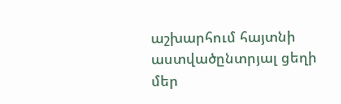աշխարհում հայտնի աստվածընտրյալ ցեղի մեր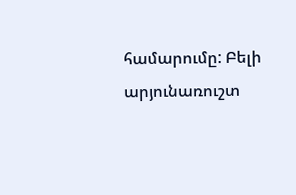համարումը: Բելի արյունառուշտ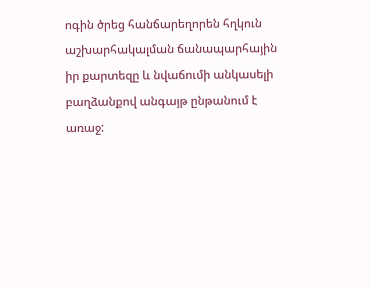ոգին ծրեց հանճարեղորեն հղկուն աշխարհակալման ճանապարհային իր քարտեզը և նվաճումի անկասելի բաղձանքով անգայթ ընթանում է առաջ: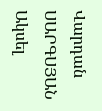Վարդան ՍԱՐԳՍՅԱՆ
Ակսել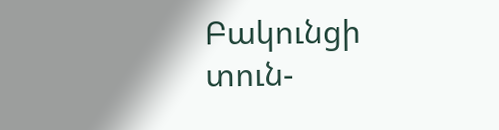Բակունցի տուն-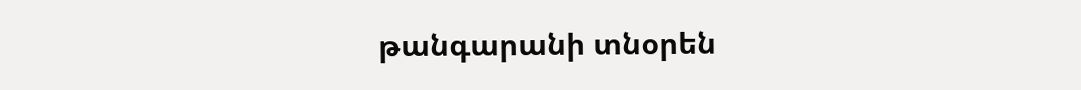թանգարանի տնօրեն